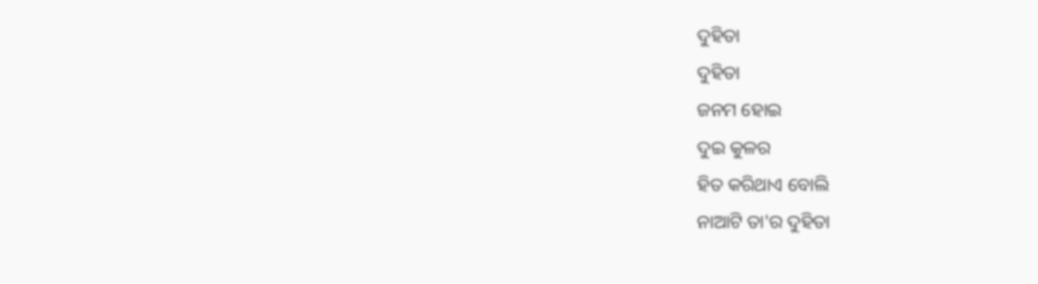ଦୁହିତା
ଦୁହିତା
ଜନମ ହୋଇ
ଦୁଇ କୁଳର
ହିତ କରିଥାଏ ବୋଲି
ନାଆଟି ତା'ର ଦୁହିତା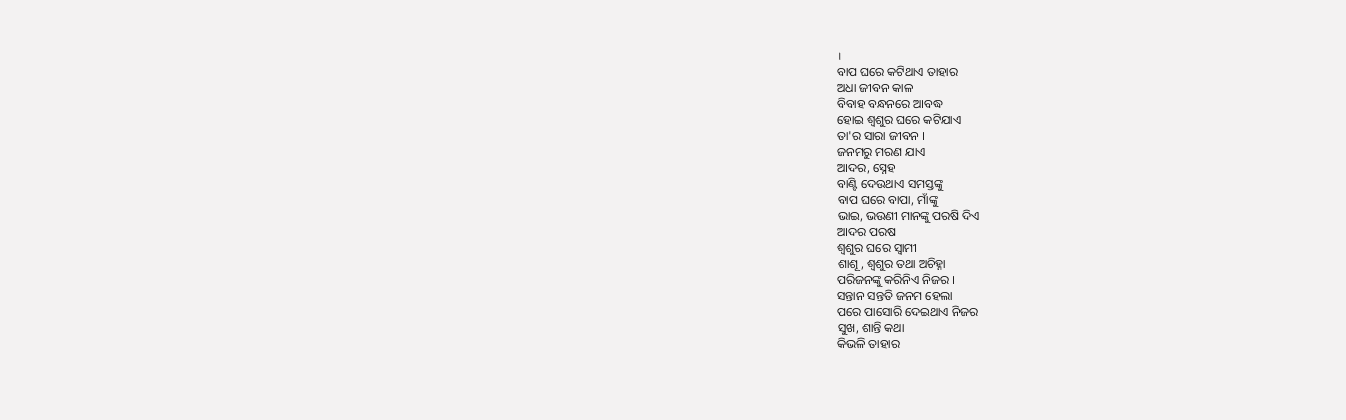।
ବାପ ଘରେ କଟିଥାଏ ତାହାର
ଅଧା ଜୀବନ କାଳ
ବିବାହ ବନ୍ଧନରେ ଆବଦ୍ଧ
ହୋଇ ଶ୍ବଶୁର ଘରେ କଟିଯାଏ
ତା'ର ସାରା ଜୀବନ ।
ଜନମରୁ ମରଣ ଯାଏ
ଆଦର, ସ୍ନେହ
ବାଣ୍ଟି ଦେଉଥାଏ ସମସ୍ତଙ୍କୁ
ବାପ ଘରେ ବାପା, ମାଁଙ୍କୁ
ଭାଇ, ଭଉଣୀ ମାନଙ୍କୁ ପରଷି ଦିଏ
ଆଦର ପରଷ
ଶ୍ବଶୁର ଘରେ ସ୍ବାମୀ
ଶାଶୂ, ଶ୍ବଶୁର ତଥା ଅଚିହ୍ନା
ପରିଜନଙ୍କୁ କରିନିଏ ନିଜର ।
ସନ୍ତାନ ସନ୍ତତି ଜନମ ହେଲା
ପରେ ପାସୋରି ଦେଇଥାଏ ନିଜର
ସୁଖ, ଶାନ୍ତି କଥା
କିଭଳି ତାହାର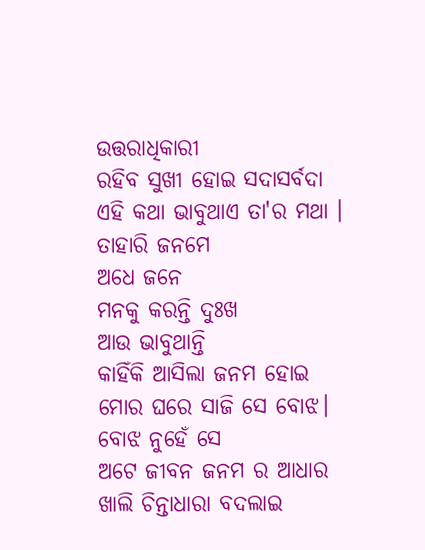ଉତ୍ତରାଧିକାରୀ
ରହିବ ସୁଖୀ ହୋଇ ସଦାସର୍ବଦା
ଏହି କଥା ଭାବୁଥାଏ ତା'ର ମଥା ।
ତାହାରି ଜନମେ
ଅଧେ ଜନେ
ମନକୁ କରନ୍ତି ଦୁଃଖ
ଆଉ ଭାବୁଥାନ୍ତି
କାହିଁକି ଆସିଲା ଜନମ ହୋଇ
ମୋର ଘରେ ସାଜି ସେ ବୋଝ।
ବୋଝ ନୁହେଁ ସେ
ଅଟେ ଜୀବନ ଜନମ ର ଆଧାର
ଖାଲି ଚିନ୍ତାଧାରା ବଦଲାଇ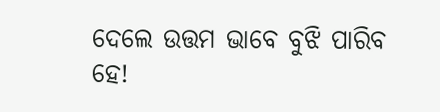ଦେଲେ ଉତ୍ତମ ଭାବେ ବୁଝି ପାରିବ
ହେ!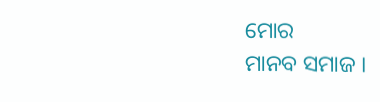ମୋର
ମାନବ ସମାଜ ।